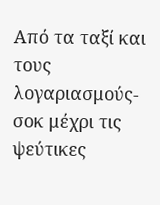Από τα ταξί και τους λογαριασμούς-σοκ μέχρι τις ψεύτικες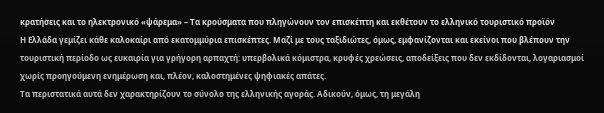κρατήσεις και το ηλεκτρονικό «ψάρεμα» – Τα κρούσματα που πληγώνουν τον επισκέπτη και εκθέτουν το ελληνικό τουριστικό προϊόν
Η Ελλάδα γεμίζει κάθε καλοκαίρι από εκατομμύρια επισκέπτες. Μαζί με τους ταξιδιώτες, όμως, εμφανίζονται και εκείνοι που βλέπουν την τουριστική περίοδο ως ευκαιρία για γρήγορη αρπαχτή: υπερβολικά κόμιστρα, κρυφές χρεώσεις, αποδείξεις που δεν εκδίδονται, λογαριασμοί χωρίς προηγούμενη ενημέρωση και, πλέον, καλοστημένες ψηφιακές απάτες.
Τα περιστατικά αυτά δεν χαρακτηρίζουν το σύνολο της ελληνικής αγοράς. Αδικούν, όμως, τη μεγάλη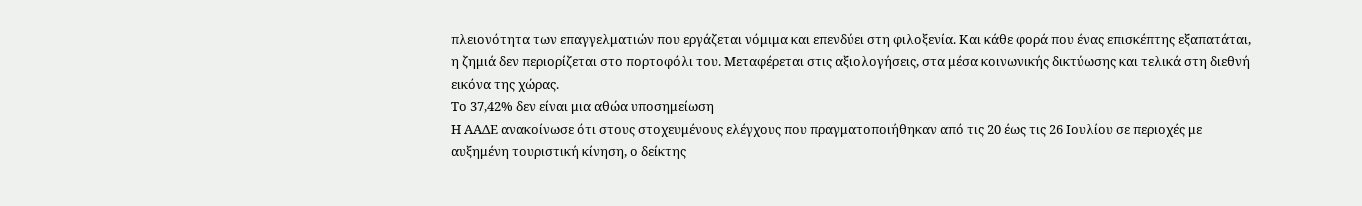πλειονότητα των επαγγελματιών που εργάζεται νόμιμα και επενδύει στη φιλοξενία. Και κάθε φορά που ένας επισκέπτης εξαπατάται, η ζημιά δεν περιορίζεται στο πορτοφόλι του. Μεταφέρεται στις αξιολογήσεις, στα μέσα κοινωνικής δικτύωσης και τελικά στη διεθνή εικόνα της χώρας.
Το 37,42% δεν είναι μια αθώα υποσημείωση
Η ΑΑΔΕ ανακοίνωσε ότι στους στοχευμένους ελέγχους που πραγματοποιήθηκαν από τις 20 έως τις 26 Ιουλίου σε περιοχές με αυξημένη τουριστική κίνηση, ο δείκτης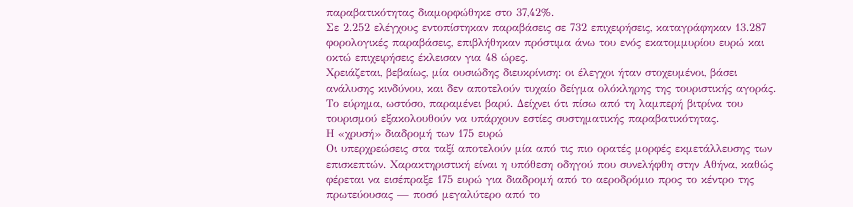παραβατικότητας διαμορφώθηκε στο 37,42%.
Σε 2.252 ελέγχους εντοπίστηκαν παραβάσεις σε 732 επιχειρήσεις, καταγράφηκαν 13.287 φορολογικές παραβάσεις, επιβλήθηκαν πρόστιμα άνω του ενός εκατομμυρίου ευρώ και οκτώ επιχειρήσεις έκλεισαν για 48 ώρες.
Χρειάζεται, βεβαίως, μία ουσιώδης διευκρίνιση: οι έλεγχοι ήταν στοχευμένοι, βάσει ανάλυσης κινδύνου, και δεν αποτελούν τυχαίο δείγμα ολόκληρης της τουριστικής αγοράς. Το εύρημα, ωστόσο, παραμένει βαρύ. Δείχνει ότι πίσω από τη λαμπερή βιτρίνα του τουρισμού εξακολουθούν να υπάρχουν εστίες συστηματικής παραβατικότητας.
Η «χρυσή» διαδρομή των 175 ευρώ
Οι υπερχρεώσεις στα ταξί αποτελούν μία από τις πιο ορατές μορφές εκμετάλλευσης των επισκεπτών. Χαρακτηριστική είναι η υπόθεση οδηγού που συνελήφθη στην Αθήνα, καθώς φέρεται να εισέπραξε 175 ευρώ για διαδρομή από το αεροδρόμιο προς το κέντρο της πρωτεύουσας — ποσό μεγαλύτερο από το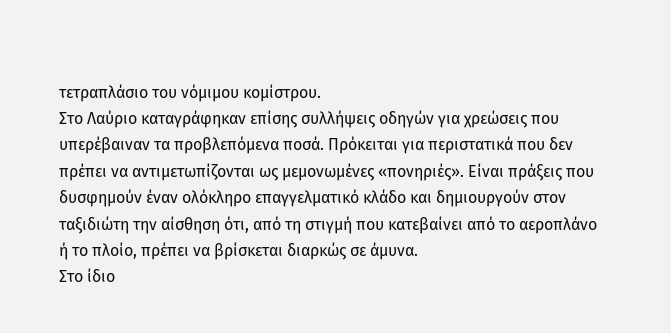τετραπλάσιο του νόμιμου κομίστρου.
Στο Λαύριο καταγράφηκαν επίσης συλλήψεις οδηγών για χρεώσεις που υπερέβαιναν τα προβλεπόμενα ποσά. Πρόκειται για περιστατικά που δεν πρέπει να αντιμετωπίζονται ως μεμονωμένες «πονηριές». Είναι πράξεις που δυσφημούν έναν ολόκληρο επαγγελματικό κλάδο και δημιουργούν στον ταξιδιώτη την αίσθηση ότι, από τη στιγμή που κατεβαίνει από το αεροπλάνο ή το πλοίο, πρέπει να βρίσκεται διαρκώς σε άμυνα.
Στο ίδιο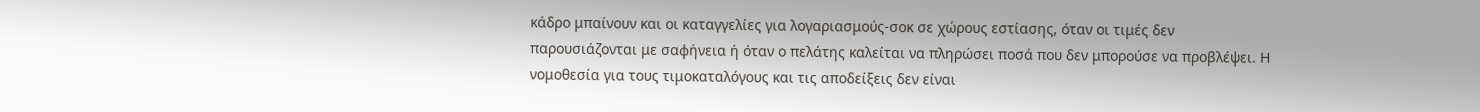κάδρο μπαίνουν και οι καταγγελίες για λογαριασμούς-σοκ σε χώρους εστίασης, όταν οι τιμές δεν παρουσιάζονται με σαφήνεια ή όταν ο πελάτης καλείται να πληρώσει ποσά που δεν μπορούσε να προβλέψει. Η νομοθεσία για τους τιμοκαταλόγους και τις αποδείξεις δεν είναι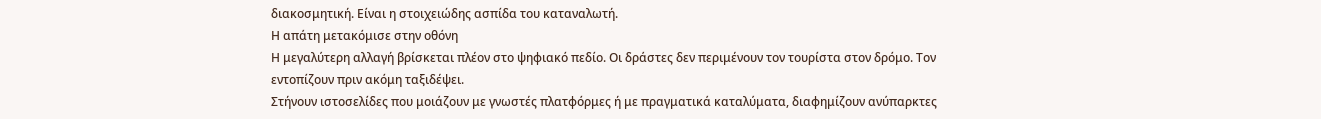διακοσμητική. Είναι η στοιχειώδης ασπίδα του καταναλωτή.
Η απάτη μετακόμισε στην οθόνη
Η μεγαλύτερη αλλαγή βρίσκεται πλέον στο ψηφιακό πεδίο. Οι δράστες δεν περιμένουν τον τουρίστα στον δρόμο. Τον εντοπίζουν πριν ακόμη ταξιδέψει.
Στήνουν ιστοσελίδες που μοιάζουν με γνωστές πλατφόρμες ή με πραγματικά καταλύματα, διαφημίζουν ανύπαρκτες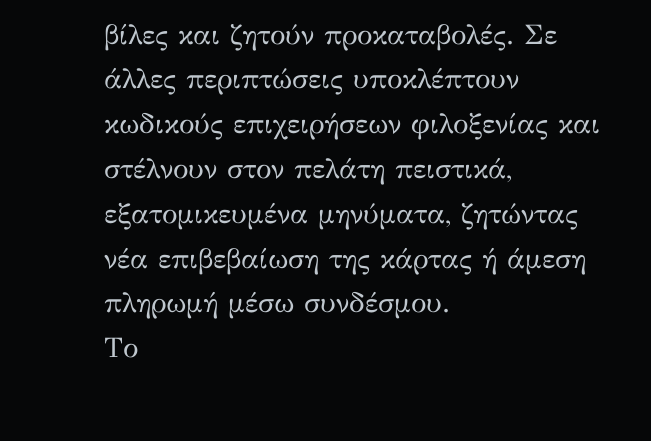βίλες και ζητούν προκαταβολές. Σε άλλες περιπτώσεις υποκλέπτουν κωδικούς επιχειρήσεων φιλοξενίας και στέλνουν στον πελάτη πειστικά, εξατομικευμένα μηνύματα, ζητώντας νέα επιβεβαίωση της κάρτας ή άμεση πληρωμή μέσω συνδέσμου.
Το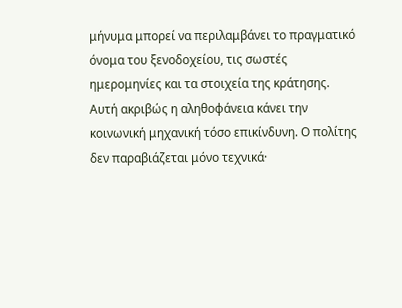μήνυμα μπορεί να περιλαμβάνει το πραγματικό όνομα του ξενοδοχείου, τις σωστές ημερομηνίες και τα στοιχεία της κράτησης. Αυτή ακριβώς η αληθοφάνεια κάνει την κοινωνική μηχανική τόσο επικίνδυνη. Ο πολίτης δεν παραβιάζεται μόνο τεχνικά·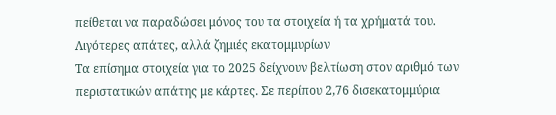πείθεται να παραδώσει μόνος του τα στοιχεία ή τα χρήματά του.
Λιγότερες απάτες, αλλά ζημιές εκατομμυρίων
Τα επίσημα στοιχεία για το 2025 δείχνουν βελτίωση στον αριθμό των περιστατικών απάτης με κάρτες. Σε περίπου 2,76 δισεκατομμύρια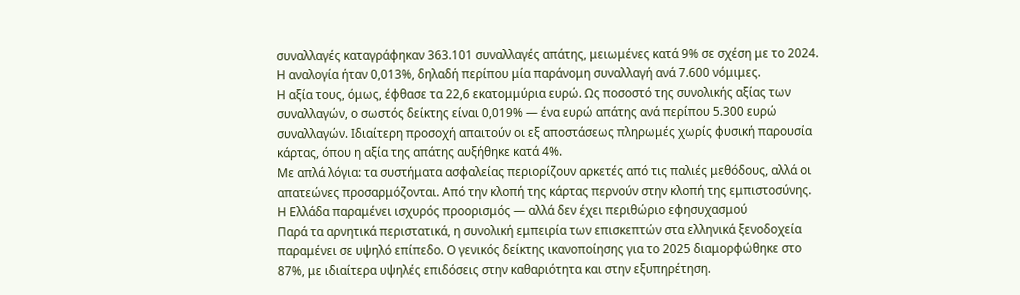συναλλαγές καταγράφηκαν 363.101 συναλλαγές απάτης, μειωμένες κατά 9% σε σχέση με το 2024. Η αναλογία ήταν 0,013%, δηλαδή περίπου μία παράνομη συναλλαγή ανά 7.600 νόμιμες.
Η αξία τους, όμως, έφθασε τα 22,6 εκατομμύρια ευρώ. Ως ποσοστό της συνολικής αξίας των συναλλαγών, ο σωστός δείκτης είναι 0,019% — ένα ευρώ απάτης ανά περίπου 5.300 ευρώ συναλλαγών. Ιδιαίτερη προσοχή απαιτούν οι εξ αποστάσεως πληρωμές χωρίς φυσική παρουσία κάρτας, όπου η αξία της απάτης αυξήθηκε κατά 4%.
Με απλά λόγια: τα συστήματα ασφαλείας περιορίζουν αρκετές από τις παλιές μεθόδους, αλλά οι απατεώνες προσαρμόζονται. Από την κλοπή της κάρτας περνούν στην κλοπή της εμπιστοσύνης.
Η Ελλάδα παραμένει ισχυρός προορισμός — αλλά δεν έχει περιθώριο εφησυχασμού
Παρά τα αρνητικά περιστατικά, η συνολική εμπειρία των επισκεπτών στα ελληνικά ξενοδοχεία παραμένει σε υψηλό επίπεδο. Ο γενικός δείκτης ικανοποίησης για το 2025 διαμορφώθηκε στο 87%, με ιδιαίτερα υψηλές επιδόσεις στην καθαριότητα και στην εξυπηρέτηση.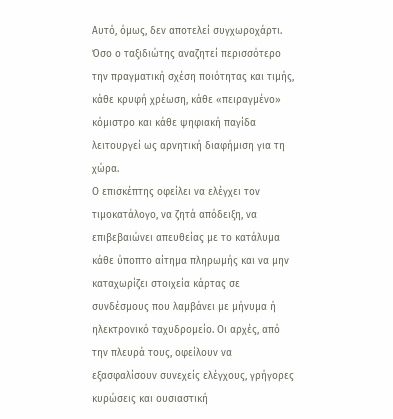Αυτό, όμως, δεν αποτελεί συγχωροχάρτι. Όσο ο ταξιδιώτης αναζητεί περισσότερο την πραγματική σχέση ποιότητας και τιμής, κάθε κρυφή χρέωση, κάθε «πειραγμένο» κόμιστρο και κάθε ψηφιακή παγίδα λειτουργεί ως αρνητική διαφήμιση για τη χώρα.
Ο επισκέπτης οφείλει να ελέγχει τον τιμοκατάλογο, να ζητά απόδειξη, να επιβεβαιώνει απευθείας με το κατάλυμα κάθε ύποπτο αίτημα πληρωμής και να μην καταχωρίζει στοιχεία κάρτας σε συνδέσμους που λαμβάνει με μήνυμα ή ηλεκτρονικό ταχυδρομείο. Οι αρχές, από την πλευρά τους, οφείλουν να εξασφαλίσουν συνεχείς ελέγχους, γρήγορες κυρώσεις και ουσιαστική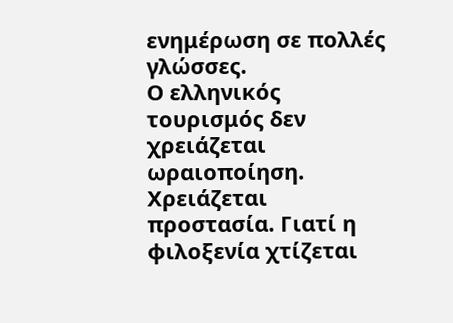ενημέρωση σε πολλές γλώσσες.
Ο ελληνικός τουρισμός δεν χρειάζεται ωραιοποίηση. Χρειάζεται προστασία. Γιατί η φιλοξενία χτίζεται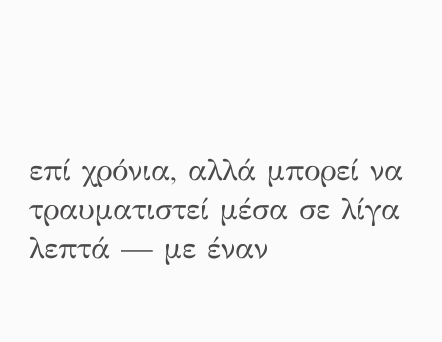επί χρόνια, αλλά μπορεί να τραυματιστεί μέσα σε λίγα λεπτά — με έναν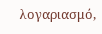λογαριασμό,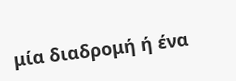μία διαδρομή ή ένα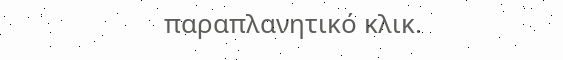παραπλανητικό κλικ.